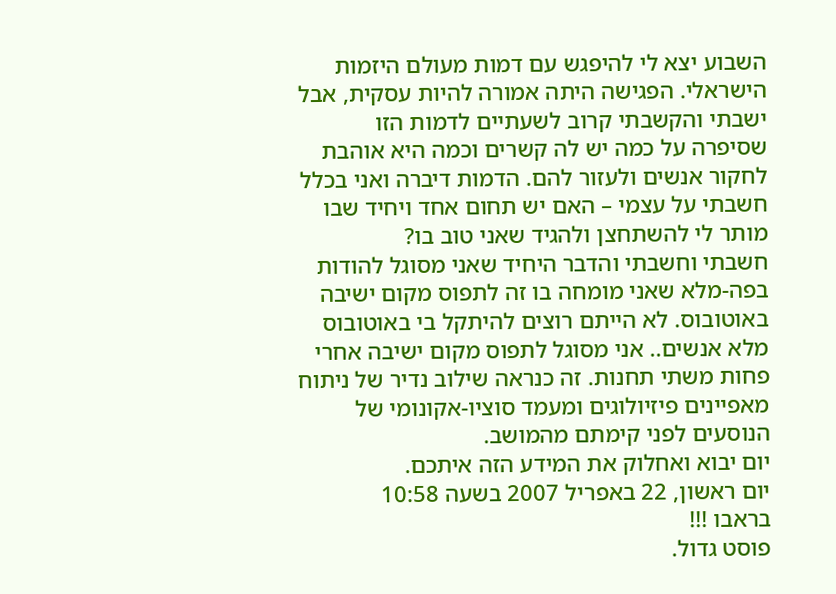השבוע יצא לי להיפגש עם דמות מעולם היזמות הישראלי. הפגישה היתה אמורה להיות עסקית, אבל ישבתי והקשבתי קרוב לשעתיים לדמות הזו שסיפרה על כמה יש לה קשרים וכמה היא אוהבת לחקור אנשים ולעזור להם. הדמות דיברה ואני בכלל חשבתי על עצמי – האם יש תחום אחד ויחיד שבו מותר לי להשתחצן ולהגיד שאני טוב בו?
חשבתי וחשבתי והדבר היחיד שאני מסוגל להודות בפה-מלא שאני מומחה בו זה לתפוס מקום ישיבה באוטובוס. לא הייתם רוצים להיתקל בי באוטובוס מלא אנשים.. אני מסוגל לתפוס מקום ישיבה אחרי פחות משתי תחנות. זה כנראה שילוב נדיר של ניתוח מאפיינים פיזיולוגים ומעמד סוציו-אקונומי של הנוסעים לפני קימתם מהמושב.
יום יבוא ואחלוק את המידע הזה איתכם.
יום ראשון, 22 באפריל 2007 בשעה 10:58
בראבו !!!
פוסט גדול.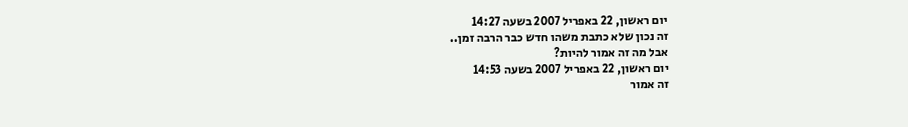יום ראשון, 22 באפריל 2007 בשעה 14:27
זה נכון שלא כתבת משהו חדש כבר הרבה זמן..
אבל מה זה אמור להיות?
יום ראשון, 22 באפריל 2007 בשעה 14:53
זה אמור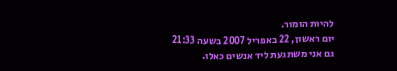להיות הומור.
יום ראשון, 22 באפריל 2007 בשעה 21:33
גם אני משתגעת ליד אנשים כאלו.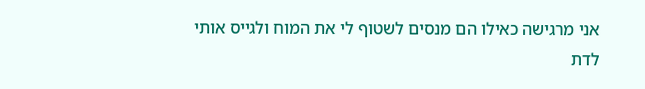אני מרגישה כאילו הם מנסים לשטוף לי את המוח ולגייס אותי לדת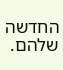החדשה שלהם.